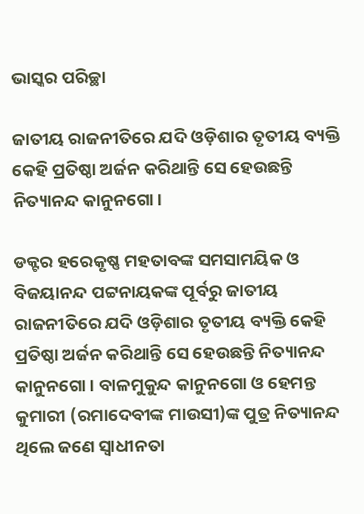ଭାସ୍କର ପରିଚ୍ଛା

ଜାତୀୟ ରାଜନୀତିରେ ଯଦି ଓଡ଼ିଶାର ତୃତୀୟ ବ୍ୟକ୍ତି କେହି ପ୍ରତିଷ୍ଠା ଅର୍ଜନ କରିଥାନ୍ତି ସେ ହେଉଛନ୍ତି ନିତ୍ୟାନନ୍ଦ କାନୁନଗୋ।

ଡକ୍ଟର ହରେକୃଷ୍ଣ ମହତାବଙ୍କ ସମସାମୟିକ ଓ ବିଜୟାନନ୍ଦ ପଟ୍ଟନାୟକଙ୍କ ପୂର୍ବରୁ ଜାତୀୟ ରାଜନୀତିରେ ଯଦି ଓଡ଼ିଶାର ତୃତୀୟ ବ୍ୟକ୍ତି କେହି ପ୍ରତିଷ୍ଠା ଅର୍ଜନ କରିଥାନ୍ତି ସେ ହେଉଛନ୍ତି ନିତ୍ୟାନନ୍ଦ କାନୁନଗୋ। ବାଳମୁକୁନ୍ଦ କାନୁନଗୋ ଓ ହେମନ୍ତ କୁମାରୀ (ରମାଦେବୀଙ୍କ ମାଉସୀ)ଙ୍କ ପୁତ୍ର ନିତ୍ୟାନନ୍ଦ ଥିଲେ ଜଣେ ସ୍ୱାଧୀନତା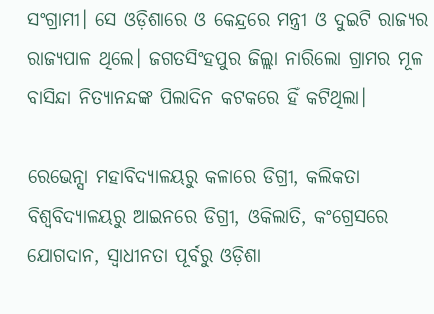ସଂଗ୍ରାମୀ। ସେ ଓଡ଼ିଶାରେ ଓ କେନ୍ଦ୍ରରେ ମନ୍ତ୍ରୀ ଓ ଦୁଇଟି ରାଜ୍ୟର ରାଜ୍ୟପାଳ ଥିଲେ। ଜଗତସିଂହପୁର ଜିଲ୍ଲା ନାରିଲୋ ଗ୍ରାମର ମୂଳ ବାସିନ୍ଦା ନିତ୍ୟାନନ୍ଦଙ୍କ ପିଲାଦିନ କଟକରେ ହିଁ କଟିଥିଲା।

ରେଭେନ୍ସା ମହାବିଦ୍ୟାଳୟରୁ କଳାରେ ଡିଗ୍ରୀ, କଲିକତା ବିଶ୍ୱବିଦ୍ୟାଳୟରୁ ଆଇନରେ ଡିଗ୍ରୀ, ଓକିଲାତି, କଂଗ୍ରେସରେ ଯୋଗଦାନ, ସ୍ୱାଧୀନତା ପୂର୍ବରୁ ଓଡ଼ିଶା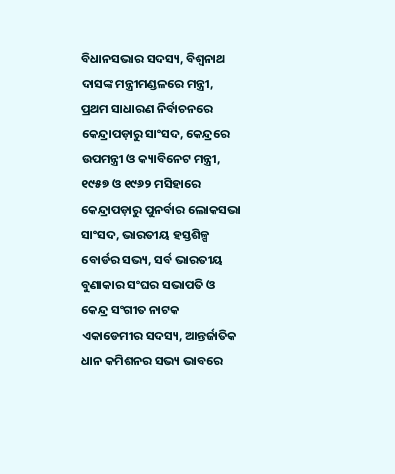ବିଧାନସଭାର ସଦସ୍ୟ, ବିଶ୍ଵନାଥ ଦାସଙ୍କ ମନ୍ତ୍ରୀମଣ୍ଡଳରେ ମନ୍ତ୍ରୀ, ପ୍ରଥମ ସାଧାରଣ ନିର୍ବାଚନରେ କେନ୍ଦ୍ରାପଡ଼ାରୁ ସାଂସଦ, କେନ୍ଦ୍ରରେ ଉପମନ୍ତ୍ରୀ ଓ କ୍ୟାବିନେଟ ମନ୍ତ୍ରୀ, ୧୯୫୭ ଓ ୧୯୬୨ ମସିହାରେ କେନ୍ଦ୍ରାପଡ଼ାରୁ ପୁନର୍ବାର ଲୋକସଭା ସାଂସଦ, ଭାରତୀୟ ହସ୍ତଶିଳ୍ପ ବୋର୍ଡର ସଭ୍ୟ, ସର୍ବ ଭାରତୀୟ ବୁଣାକାର ସଂଘର ସଭାପତି ଓ କେନ୍ଦ୍ର ସଂଗୀତ ନାଟକ ଏକାଡେମୀର ସଦସ୍ୟ, ଆନ୍ତର୍ଜାତିକ ଧାନ କମିଶନର ସଭ୍ୟ ଭାବରେ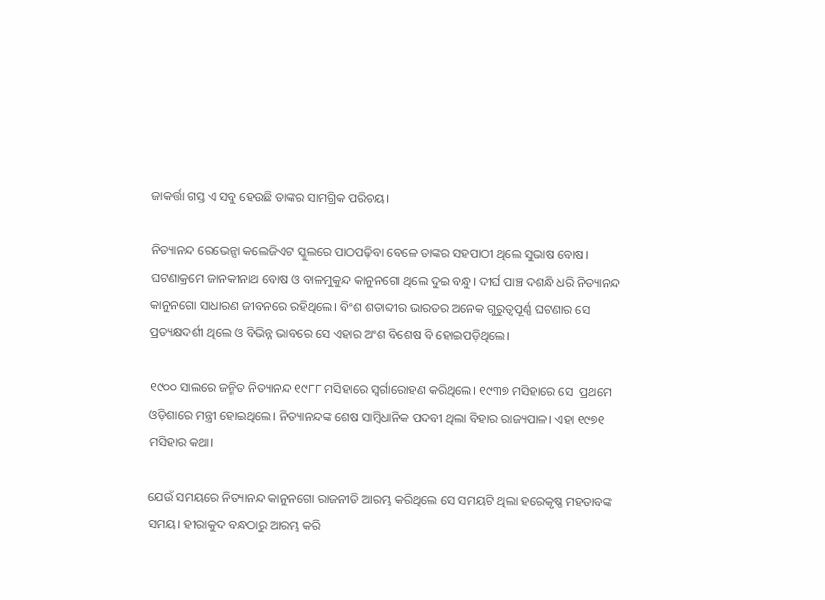ଜାକର୍ତ୍ତା ଗସ୍ତ ଏ ସବୁ ହେଉଛି ତାଙ୍କର ସାମଗ୍ରିକ ପରିଚୟ।

ନିତ୍ୟାନନ୍ଦ ରେଭେନ୍ସା କଲେଜିଏଟ ସ୍କୁଲରେ ପାଠପଢ଼ିବା ବେଳେ ତାଙ୍କର ସହପାଠୀ ଥିଲେ ସୁଭାଷ ବୋଷ। ଘଟଣାକ୍ରମେ ଜାନକୀନାଥ ବୋଷ ଓ ବାଳମୁକୁନ୍ଦ କାନୁନଗୋ ଥିଲେ ଦୁଇ ବନ୍ଧୁ। ଦୀର୍ଘ ପାଞ୍ଚ ଦଶନ୍ଧି ଧରି ନିତ୍ୟାନନ୍ଦ କାନୁନଗୋ ସାଧାରଣ ଜୀବନରେ ରହିଥିଲେ। ବିଂଶ ଶତାବ୍ଦୀର ଭାରତର ଅନେକ ଗୁରୁତ୍ଵପୂର୍ଣ୍ଣ ଘଟଣାର ସେ ପ୍ରତ୍ୟକ୍ଷଦର୍ଶୀ ଥିଲେ ଓ ବିଭିନ୍ନ ଭାବରେ ସେ ଏହାର ଅଂଶ ବିଶେଷ ବି ହୋଇପଡ଼ିଥିଲେ।

୧୯୦୦ ସାଲରେ ଜନ୍ମିତ ନିତ୍ୟାନନ୍ଦ ୧୯୮୮ ମସିହାରେ ସ୍ଵର୍ଗାରୋହଣ କରିଥିଲେ। ୧୯୩୭ ମସିହାରେ ସେ  ପ୍ରଥମେ ଓଡ଼ିଶାରେ ମନ୍ତ୍ରୀ ହୋଇଥିଲେ। ନିତ୍ୟାନନ୍ଦଙ୍କ ଶେଷ ସାମ୍ବିଧାନିକ ପଦବୀ ଥିଲା ବିହାର ରାଜ୍ୟପାଳ। ଏହା ୧୯୭୧ ମସିହାର କଥା।

ଯେଉଁ ସମୟରେ ନିତ୍ୟାନନ୍ଦ କାନୁନଗୋ ରାଜନୀତି ଆରମ୍ଭ କରିଥିଲେ ସେ ସମୟଟି ଥିଲା ହରେକୃଷ୍ଣ ମହତାବଙ୍କ ସମୟ। ହୀରାକୁଦ ବନ୍ଧଠାରୁ ଆରମ୍ଭ କରି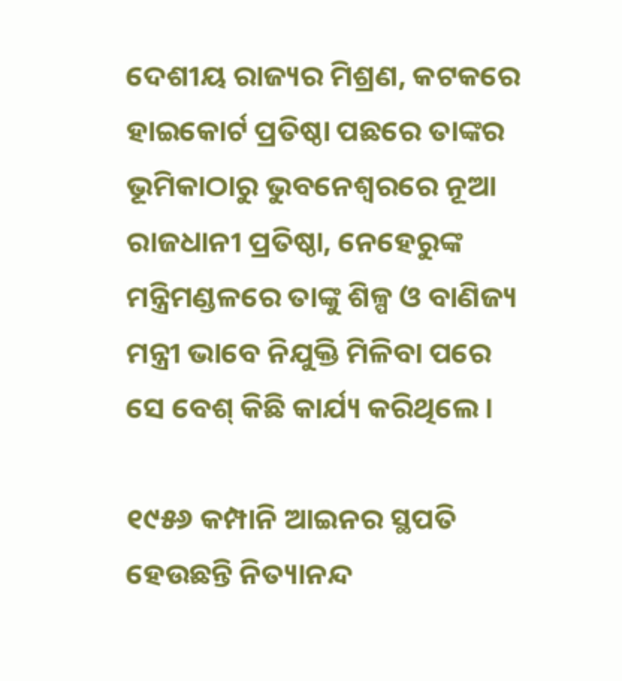ଦେଶୀୟ ରାଜ୍ୟର ମିଶ୍ରଣ, କଟକରେ ହାଇକୋର୍ଟ ପ୍ରତିଷ୍ଠା ପଛରେ ତାଙ୍କର ଭୂମିକାଠାରୁ ଭୁବନେଶ୍ୱରରେ ନୂଆ ରାଜଧାନୀ ପ୍ରତିଷ୍ଠା, ନେହେରୁଙ୍କ ମନ୍ତ୍ରିମଣ୍ଡଳରେ ତାଙ୍କୁ ଶିଳ୍ପ ଓ ବାଣିଜ୍ୟ ମନ୍ତ୍ରୀ ଭାବେ ନିଯୁକ୍ତି ମିଳିବା ପରେ ସେ ବେଶ୍ କିଛି କାର୍ଯ୍ୟ କରିଥିଲେ।

୧୯୫୬ କମ୍ପାନି ଆଇନର ସ୍ଥପତି ହେଉଛନ୍ତି ନିତ୍ୟାନନ୍ଦ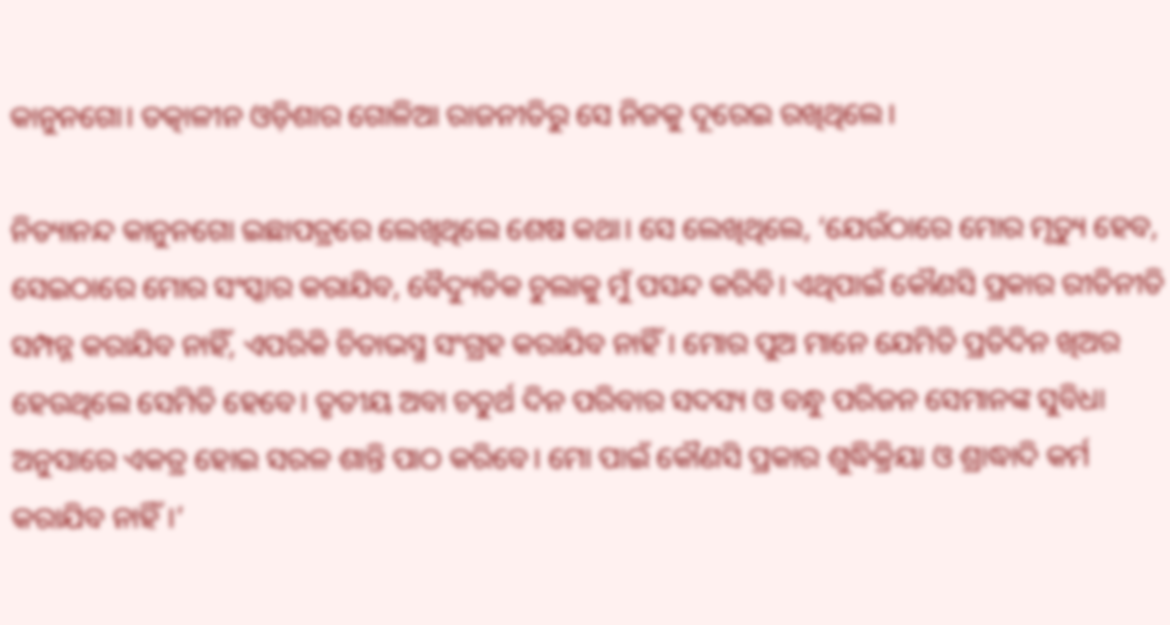କାନୁନଗୋ। ତତ୍କାଳୀନ ଓଡ଼ିଶାର ଗୋଳିଆ ରାଜନୀତିରୁ ସେ ନିଜକୁ ଦୂରେଇ ରଖିଥିଲେ।

ନିତ୍ୟାନନ୍ଦ କାନୁନଗୋ ଇଛାପତ୍ରରେ ଲେଖିଥିଲେ ଶେଷ କଥା। ସେ ଲେଖିଥିଲେ, ‘ଯେଉଁଠାରେ ମୋର ମୃତ୍ୟୁ ହେବ, ସେଇଠାରେ ମୋର ସଂସ୍କାର କରାଯିବ, ବୈଦ୍ୟୁତିକ ଚୁଲାକୁ ମୁଁ ପସନ୍ଦ କରିବି। ଏଥିପାଇଁ କୌଣସି ପ୍ରକାର ରୀତିନୀତି ସମ୍ପନ୍ନ କରାଯିବ ନାହିଁ, ଏପରିକି ଚିତାଭସ୍ମ ସଂଗ୍ରହ କରାଯିବ ନାହିଁ। ମୋର ପୁଅ ମାନେ ଯେମିତି ପ୍ରତିଦିନ ଖିଅର ହେଉଥିଲେ ସେମିତି ହେବେ। ତୃତୀୟ ଅବା ଚତୁର୍ଥ ଦିନ ପରିବାର ସଦସ୍ୟ ଓ ବନ୍ଧୁ ପରିଜନ ସେମାନଙ୍କ ସୁବିଧା ଅନୁସାରେ ଏକତ୍ର ହୋଇ ସରଳ ଶାନ୍ତି ପାଠ କରିବେ। ମୋ ପାଇଁ କୌଣସି ପ୍ରକାର ଶୁଦ୍ଧିକ୍ରିୟା ଓ ଶ୍ରାଦ୍ଧାଦି କର୍ମ କରାଯିବ ନାହିଁ।’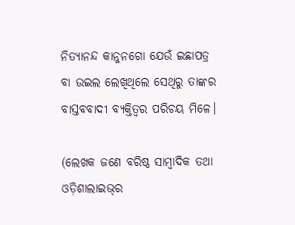ନିତ୍ୟାନନ୍ଦ କାନୁନଗୋ ଯେଉଁ ଇଛାପତ୍ର ବା ଉଇଲ ଲେଖିଥିଲେ ସେଥିରୁ ତାଙ୍କର ବାସ୍ତବବାଦୀ ବ୍ୟକ୍ତିତ୍ୱର ପରିଚୟ ମିଳେ।

(ଲେଖକ ଜଣେ ବରିଷ୍ଠ ସାମ୍ବାଦିକ ତଥା ଓଡ଼ିଶାଲାଇଭ୍‌ର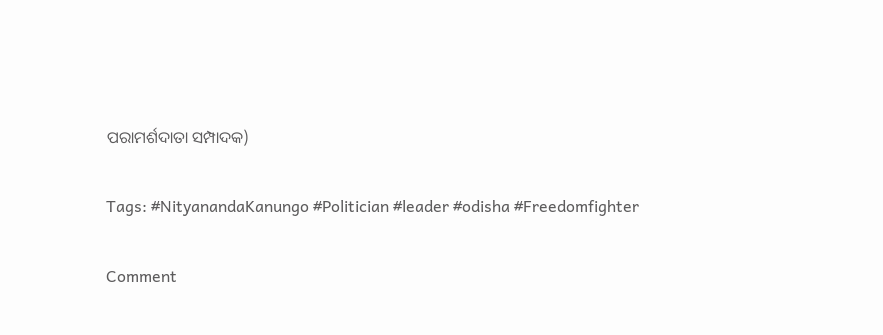ପରାମର୍ଶଦାତା ସମ୍ପାଦକ)

Tags: #NityanandaKanungo #Politician #leader #odisha #Freedomfighter

Comment